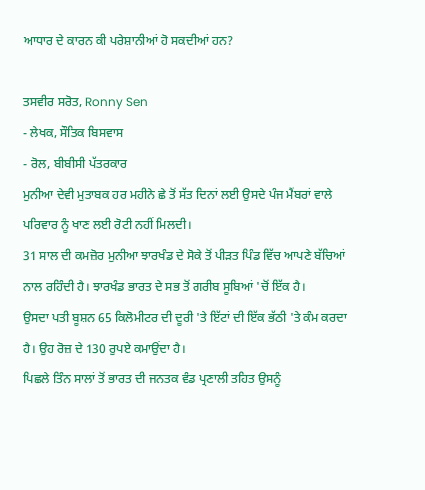ਆਧਾਰ ਦੇ ਕਾਰਨ ਕੀ ਪਰੇਸ਼ਾਨੀਆਂ ਹੋ ਸਕਦੀਆਂ ਹਨ?

ਤਸਵੀਰ ਸਰੋਤ, Ronny Sen
- ਲੇਖਕ, ਸੌਤਿਕ ਬਿਸਵਾਸ
- ਰੋਲ, ਬੀਬੀਸੀ ਪੱਤਰਕਾਰ
ਮੁਨੀਆ ਦੇਵੀ ਮੁਤਾਬਕ ਹਰ ਮਹੀਨੇ ਛੇ ਤੋਂ ਸੱਤ ਦਿਨਾਂ ਲਈ ਉਸਦੇ ਪੰਜ ਮੈਂਬਰਾਂ ਵਾਲੇ ਪਰਿਵਾਰ ਨੂੰ ਖਾਣ ਲਈ ਰੋਟੀ ਨਹੀਂ ਮਿਲਦੀ।
31 ਸਾਲ ਦੀ ਕਮਜ਼ੋਰ ਮੁਨੀਆ ਝਾਰਖੰਡ ਦੇ ਸੋਕੇ ਤੋਂ ਪੀੜਤ ਪਿੰਡ ਵਿੱਚ ਆਪਣੇ ਬੱਚਿਆਂ ਨਾਲ ਰਹਿੰਦੀ ਹੈ। ਝਾਰਖੰਡ ਭਾਰਤ ਦੇ ਸਭ ਤੋਂ ਗਰੀਬ ਸੂਬਿਆਂ 'ਚੋਂ ਇੱਕ ਹੈ।
ਉਸਦਾ ਪਤੀ ਬੂਸ਼ਨ 65 ਕਿਲੋਮੀਟਰ ਦੀ ਦੂਰੀ 'ਤੇ ਇੱਟਾਂ ਦੀ ਇੱਕ ਭੱਠੀ 'ਤੇ ਕੰਮ ਕਰਦਾ ਹੈ। ਉਹ ਰੋਜ਼ ਦੇ 130 ਰੁਪਏ ਕਮਾਉਂਦਾ ਹੈ।
ਪਿਛਲੇ ਤਿੰਨ ਸਾਲਾਂ ਤੋਂ ਭਾਰਤ ਦੀ ਜਨਤਕ ਵੰਡ ਪ੍ਰਣਾਲੀ ਤਹਿਤ ਉਸਨੂੰ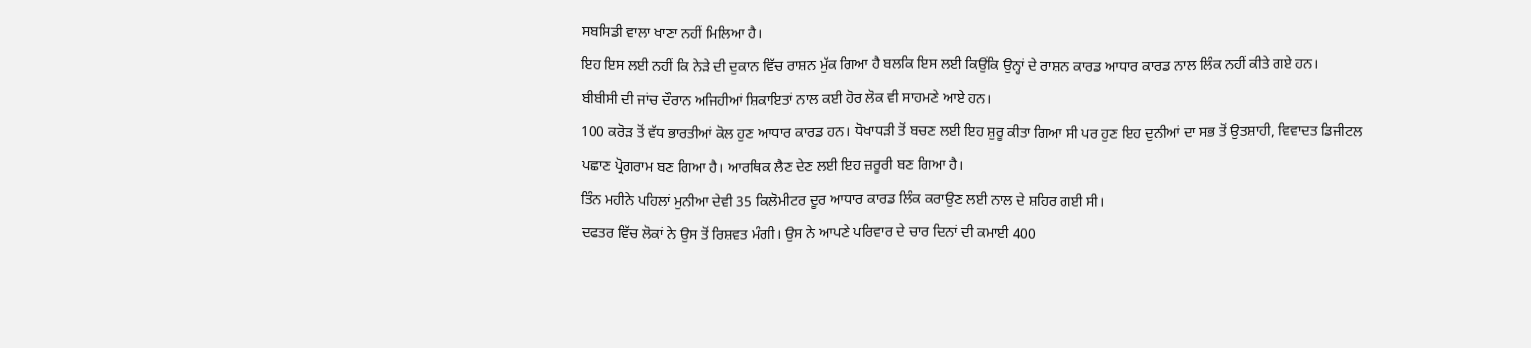ਸਬਸਿਡੀ ਵਾਲਾ ਖਾਣਾ ਨਹੀਂ ਮਿਲਿਆ ਹੈ।
ਇਹ ਇਸ ਲਈ ਨਹੀਂ ਕਿ ਨੇੜੇ ਦੀ ਦੁਕਾਨ ਵਿੱਚ ਰਾਸ਼ਨ ਮੁੱਕ ਗਿਆ ਹੈ ਬਲਕਿ ਇਸ ਲਈ ਕਿਉਂਕਿ ਉਨ੍ਹਾਂ ਦੇ ਰਾਸ਼ਨ ਕਾਰਡ ਆਧਾਰ ਕਾਰਡ ਨਾਲ ਲਿੰਕ ਨਹੀਂ ਕੀਤੇ ਗਏ ਹਨ।
ਬੀਬੀਸੀ ਦੀ ਜਾਂਚ ਦੌਰਾਨ ਅਜਿਹੀਆਂ ਸ਼ਿਕਾਇਤਾਂ ਨਾਲ ਕਈ ਹੋਰ ਲੋਕ ਵੀ ਸਾਹਮਣੇ ਆਏ ਹਨ।
100 ਕਰੋੜ ਤੋਂ ਵੱਧ ਭਾਰਤੀਆਂ ਕੋਲ ਹੁਣ ਆਧਾਰ ਕਾਰਡ ਹਨ। ਧੋਖਾਧੜੀ ਤੋਂ ਬਚਣ ਲਈ ਇਹ ਸ਼ੁਰੂ ਕੀਤਾ ਗਿਆ ਸੀ ਪਰ ਹੁਣ ਇਹ ਦੁਨੀਆਂ ਦਾ ਸਭ ਤੋਂ ਉਤਸ਼ਾਹੀ, ਵਿਵਾਦਤ ਡਿਜੀਟਲ ਪਛਾਣ ਪ੍ਰੋਗਰਾਮ ਬਣ ਗਿਆ ਹੈ। ਆਰਥਿਕ ਲੈਣ ਦੇਣ ਲਈ ਇਹ ਜ਼ਰੂਰੀ ਬਣ ਗਿਆ ਹੈ।
ਤਿੰਨ ਮਹੀਨੇ ਪਹਿਲਾਂ ਮੁਨੀਆ ਦੇਵੀ 35 ਕਿਲੋਮੀਟਰ ਦੂਰ ਆਧਾਰ ਕਾਰਡ ਲਿੰਕ ਕਰਾਉਣ ਲਈ ਨਾਲ ਦੇ ਸ਼ਹਿਰ ਗਈ ਸੀ।
ਦਫਤਰ ਵਿੱਚ ਲੋਕਾਂ ਨੇ ਉਸ ਤੋਂ ਰਿਸ਼ਵਤ ਮੰਗੀ। ਉਸ ਨੇ ਆਪਣੇ ਪਰਿਵਾਰ ਦੇ ਚਾਰ ਦਿਨਾਂ ਦੀ ਕਮਾਈ 400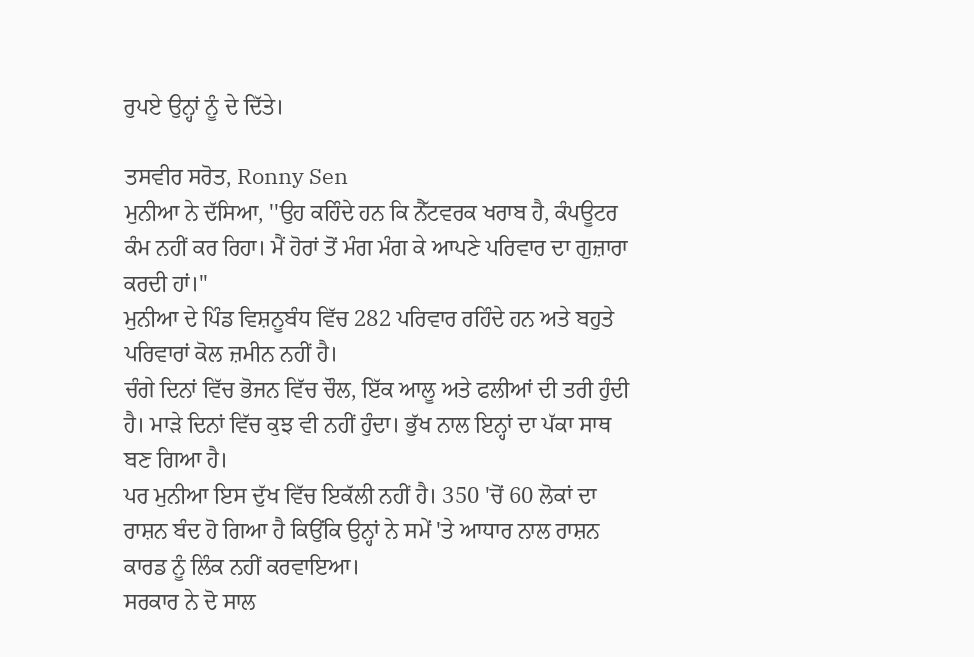ਰੁਪਏ ਉਨ੍ਹਾਂ ਨੂੰ ਦੇ ਦਿੱਤੇ।

ਤਸਵੀਰ ਸਰੋਤ, Ronny Sen
ਮੁਨੀਆ ਨੇ ਦੱਸਿਆ, ''ਉਹ ਕਹਿੰਦੇ ਹਨ ਕਿ ਨੈੱਟਵਰਕ ਖਰਾਬ ਹੈ, ਕੰਪਊਟਰ ਕੰਮ ਨਹੀਂ ਕਰ ਰਿਹਾ। ਮੈਂ ਹੋਰਾਂ ਤੋਂ ਮੰਗ ਮੰਗ ਕੇ ਆਪਣੇ ਪਰਿਵਾਰ ਦਾ ਗੁਜ਼ਾਰਾ ਕਰਦੀ ਹਾਂ।''
ਮੁਨੀਆ ਦੇ ਪਿੰਡ ਵਿਸ਼ਨੂਬੰਧ ਵਿੱਚ 282 ਪਰਿਵਾਰ ਰਹਿੰਦੇ ਹਨ ਅਤੇ ਬਹੁਤੇ ਪਰਿਵਾਰਾਂ ਕੋਲ ਜ਼ਮੀਨ ਨਹੀਂ ਹੈ।
ਚੰਗੇ ਦਿਨਾਂ ਵਿੱਚ ਭੋਜਨ ਵਿੱਚ ਚੌਲ, ਇੱਕ ਆਲੂ ਅਤੇ ਫਲੀਆਂ ਦੀ ਤਰੀ ਹੁੰਦੀ ਹੈ। ਮਾੜੇ ਦਿਨਾਂ ਵਿੱਚ ਕੁਝ ਵੀ ਨਹੀਂ ਹੁੰਦਾ। ਭੁੱਖ ਨਾਲ ਇਨ੍ਹਾਂ ਦਾ ਪੱਕਾ ਸਾਥ ਬਣ ਗਿਆ ਹੈ।
ਪਰ ਮੁਨੀਆ ਇਸ ਦੁੱਖ ਵਿੱਚ ਇਕੱਲੀ ਨਹੀਂ ਹੈ। 350 'ਚੋਂ 60 ਲੋਕਾਂ ਦਾ ਰਾਸ਼ਨ ਬੰਦ ਹੋ ਗਿਆ ਹੈ ਕਿਉਂਕਿ ਉਨ੍ਹਾਂ ਨੇ ਸਮੇਂ 'ਤੇ ਆਧਾਰ ਨਾਲ ਰਾਸ਼ਨ ਕਾਰਡ ਨੂੰ ਲਿੰਕ ਨਹੀਂ ਕਰਵਾਇਆ।
ਸਰਕਾਰ ਨੇ ਦੋ ਸਾਲ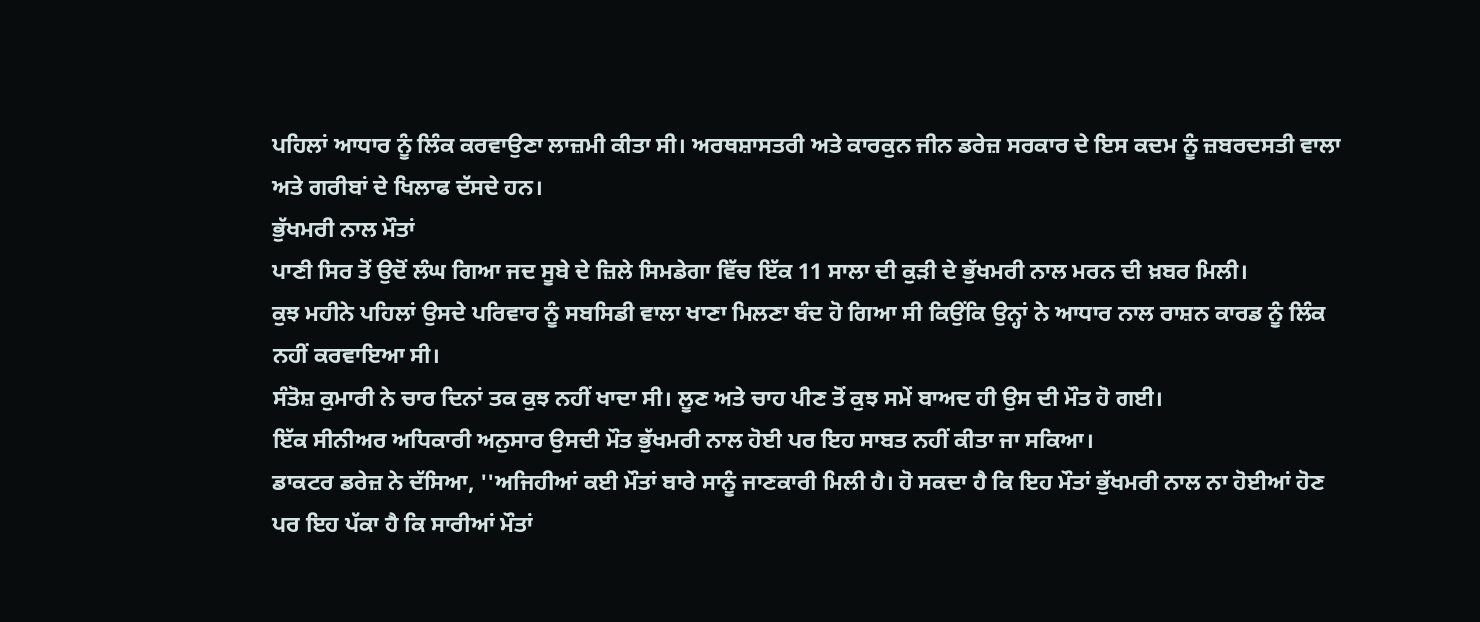ਪਹਿਲਾਂ ਆਧਾਰ ਨੂੰ ਲਿੰਕ ਕਰਵਾਉਣਾ ਲਾਜ਼ਮੀ ਕੀਤਾ ਸੀ। ਅਰਥਸ਼ਾਸਤਰੀ ਅਤੇ ਕਾਰਕੁਨ ਜੀਨ ਡਰੇਜ਼ ਸਰਕਾਰ ਦੇ ਇਸ ਕਦਮ ਨੂੰ ਜ਼ਬਰਦਸਤੀ ਵਾਲਾ ਅਤੇ ਗਰੀਬਾਂ ਦੇ ਖਿਲਾਫ ਦੱਸਦੇ ਹਨ।
ਭੁੱਖਮਰੀ ਨਾਲ ਮੌਤਾਂ
ਪਾਣੀ ਸਿਰ ਤੋਂ ਉਦੋਂ ਲੰਘ ਗਿਆ ਜਦ ਸੂਬੇ ਦੇ ਜ਼ਿਲੇ ਸਿਮਡੇਗਾ ਵਿੱਚ ਇੱਕ 11 ਸਾਲਾ ਦੀ ਕੁੜੀ ਦੇ ਭੁੱਖਮਰੀ ਨਾਲ ਮਰਨ ਦੀ ਖ਼ਬਰ ਮਿਲੀ।
ਕੁਝ ਮਹੀਨੇ ਪਹਿਲਾਂ ਉਸਦੇ ਪਰਿਵਾਰ ਨੂੰ ਸਬਸਿਡੀ ਵਾਲਾ ਖਾਣਾ ਮਿਲਣਾ ਬੰਦ ਹੋ ਗਿਆ ਸੀ ਕਿਉਂਕਿ ਉਨ੍ਹਾਂ ਨੇ ਆਧਾਰ ਨਾਲ ਰਾਸ਼ਨ ਕਾਰਡ ਨੂੰ ਲਿੰਕ ਨਹੀਂ ਕਰਵਾਇਆ ਸੀ।
ਸੰਤੋਸ਼ ਕੁਮਾਰੀ ਨੇ ਚਾਰ ਦਿਨਾਂ ਤਕ ਕੁਝ ਨਹੀਂ ਖਾਦਾ ਸੀ। ਲੂਣ ਅਤੇ ਚਾਹ ਪੀਣ ਤੋਂ ਕੁਝ ਸਮੇਂ ਬਾਅਦ ਹੀ ਉਸ ਦੀ ਮੌਤ ਹੋ ਗਈ।
ਇੱਕ ਸੀਨੀਅਰ ਅਧਿਕਾਰੀ ਅਨੁਸਾਰ ਉਸਦੀ ਮੌਤ ਭੁੱਖਮਰੀ ਨਾਲ ਹੋਈ ਪਰ ਇਹ ਸਾਬਤ ਨਹੀਂ ਕੀਤਾ ਜਾ ਸਕਿਆ।
ਡਾਕਟਰ ਡਰੇਜ਼ ਨੇ ਦੱਸਿਆ, ''ਅਜਿਹੀਆਂ ਕਈ ਮੌਤਾਂ ਬਾਰੇ ਸਾਨੂੰ ਜਾਣਕਾਰੀ ਮਿਲੀ ਹੈ। ਹੋ ਸਕਦਾ ਹੈ ਕਿ ਇਹ ਮੌਤਾਂ ਭੁੱਖਮਰੀ ਨਾਲ ਨਾ ਹੋਈਆਂ ਹੋਣ ਪਰ ਇਹ ਪੱਕਾ ਹੈ ਕਿ ਸਾਰੀਆਂ ਮੌਤਾਂ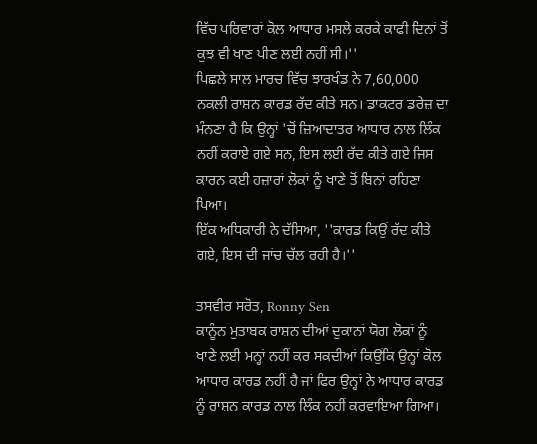ਵਿੱਚ ਪਰਿਵਾਰਾਂ ਕੋਲ ਆਧਾਰ ਮਸਲੇ ਕਰਕੇ ਕਾਫੀ ਦਿਨਾਂ ਤੋਂ ਕੁਝ ਵੀ ਖਾਣ ਪੀਣ ਲਈ ਨਹੀਂ ਸੀ।''
ਪਿਛਲੇ ਸਾਲ ਮਾਰਚ ਵਿੱਚ ਝਾਰਖੰਡ ਨੇ 7,60,000 ਨਕਲੀ ਰਾਸ਼ਨ ਕਾਰਡ ਰੱਦ ਕੀਤੇ ਸਨ। ਡਾਕਟਰ ਡਰੇਜ਼ ਦਾ ਮੰਨਣਾ ਹੈ ਕਿ ਉਨ੍ਹਾਂ 'ਚੋਂ ਜ਼ਿਆਦਾਤਰ ਆਧਾਰ ਨਾਲ ਲਿੰਕ ਨਹੀਂ ਕਰਾਏ ਗਏ ਸਨ, ਇਸ ਲਈ ਰੱਦ ਕੀਤੇ ਗਏ ਜਿਸ ਕਾਰਨ ਕਈ ਹਜ਼ਾਰਾਂ ਲੋਕਾਂ ਨੂੰ ਖਾਣੇ ਤੋਂ ਬਿਨਾਂ ਰਹਿਣਾ ਪਿਆ।
ਇੱਕ ਅਧਿਕਾਰੀ ਨੇ ਦੱਸਿਆ, ''ਕਾਰਡ ਕਿਉਂ ਰੱਦ ਕੀਤੇ ਗਏ, ਇਸ ਦੀ ਜਾਂਚ ਚੱਲ ਰਹੀ ਹੈ।''

ਤਸਵੀਰ ਸਰੋਤ, Ronny Sen
ਕਾਨੂੰਨ ਮੁਤਾਬਕ ਰਾਸ਼ਨ ਦੀਆਂ ਦੁਕਾਨਾਂ ਯੋਗ ਲੋਕਾਂ ਨੂੰ ਖਾਣੇ ਲਈ ਮਨ੍ਹਾਂ ਨਹੀਂ ਕਰ ਸਕਦੀਆਂ ਕਿਉਂਕਿ ਉਨ੍ਹਾਂ ਕੋਲ ਆਧਾਰ ਕਾਰਡ ਨਹੀਂ ਹੈ ਜਾਂ ਫਿਰ ਉਨ੍ਹਾਂ ਨੇ ਆਧਾਰ ਕਾਰਡ ਨੂੰ ਰਾਸ਼ਨ ਕਾਰਡ ਨਾਲ ਲਿੰਕ ਨਹੀਂ ਕਰਵਾਇਆ ਗਿਆ।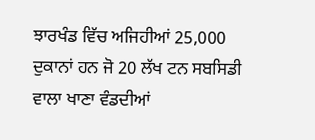ਝਾਰਖੰਡ ਵਿੱਚ ਅਜਿਹੀਆਂ 25,000 ਦੁਕਾਨਾਂ ਹਨ ਜੋ 20 ਲੱਖ ਟਨ ਸਬਸਿਡੀ ਵਾਲਾ ਖਾਣਾ ਵੰਡਦੀਆਂ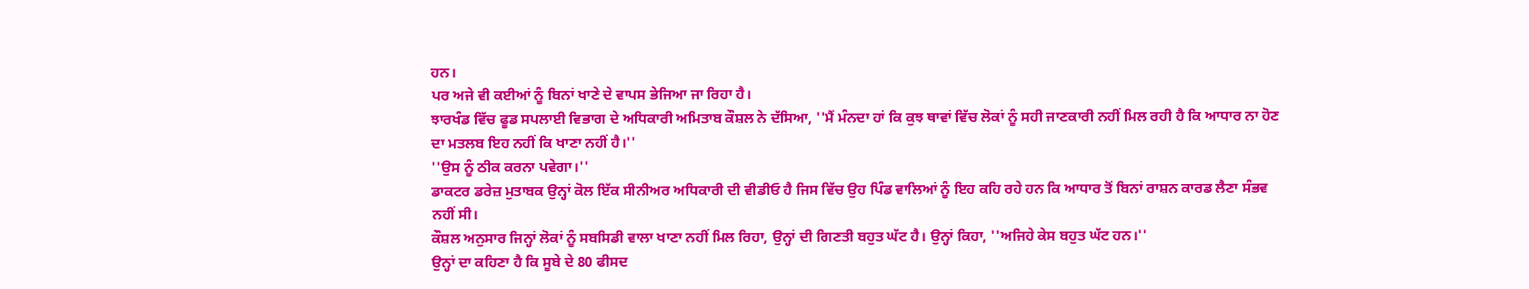ਹਨ।
ਪਰ ਅਜੇ ਵੀ ਕਈਆਂ ਨੂੰ ਬਿਨਾਂ ਖਾਣੇ ਦੇ ਵਾਪਸ ਭੇਜਿਆ ਜਾ ਰਿਹਾ ਹੈ।
ਝਾਰਖੰਡ ਵਿੱਚ ਫੂਡ ਸਪਲਾਈ ਵਿਭਾਗ ਦੇ ਅਧਿਕਾਰੀ ਅਮਿਤਾਬ ਕੌਸ਼ਲ ਨੇ ਦੱਸਿਆ, ''ਮੈਂ ਮੰਨਦਾ ਹਾਂ ਕਿ ਕੁਝ ਥਾਵਾਂ ਵਿੱਚ ਲੋਕਾਂ ਨੂੰ ਸਹੀ ਜਾਣਕਾਰੀ ਨਹੀਂ ਮਿਲ ਰਹੀ ਹੈ ਕਿ ਆਧਾਰ ਨਾ ਹੋਣ ਦਾ ਮਤਲਬ ਇਹ ਨਹੀਂ ਕਿ ਖਾਣਾ ਨਹੀਂ ਹੈ।''
''ਉਸ ਨੂੰ ਠੀਕ ਕਰਨਾ ਪਵੇਗਾ।''
ਡਾਕਟਰ ਡਰੇਜ਼ ਮੁਤਾਬਕ ਉਨ੍ਹਾਂ ਕੋਲ ਇੱਕ ਸੀਨੀਅਰ ਅਧਿਕਾਰੀ ਦੀ ਵੀਡੀਓ ਹੈ ਜਿਸ ਵਿੱਚ ਉਹ ਪਿੰਡ ਵਾਲਿਆਂ ਨੂੰ ਇਹ ਕਹਿ ਰਹੇ ਹਨ ਕਿ ਆਧਾਰ ਤੋਂ ਬਿਨਾਂ ਰਾਸ਼ਨ ਕਾਰਡ ਲੈਣਾ ਸੰਭਵ ਨਹੀਂ ਸੀ।
ਕੌਸ਼ਲ ਅਨੁਸਾਰ ਜਿਨ੍ਹਾਂ ਲੋਕਾਂ ਨੂੰ ਸਬਸਿਡੀ ਵਾਲਾ ਖਾਣਾ ਨਹੀਂ ਮਿਲ ਰਿਹਾ, ਉਨ੍ਹਾਂ ਦੀ ਗਿਣਤੀ ਬਹੁਤ ਘੱਟ ਹੈ। ਉਨ੍ਹਾਂ ਕਿਹਾ, ''ਅਜਿਹੇ ਕੇਸ ਬਹੁਤ ਘੱਟ ਹਨ।''
ਉਨ੍ਹਾਂ ਦਾ ਕਹਿਣਾ ਹੈ ਕਿ ਸੂਬੇ ਦੇ 80 ਫੀਸਦ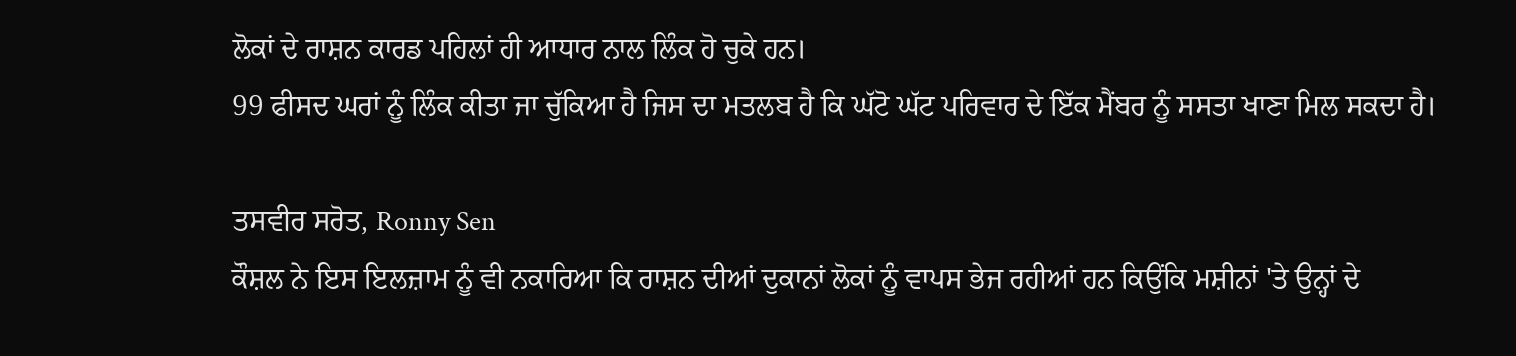ਲੋਕਾਂ ਦੇ ਰਾਸ਼ਨ ਕਾਰਡ ਪਹਿਲਾਂ ਹੀ ਆਧਾਰ ਨਾਲ ਲਿੰਕ ਹੋ ਚੁਕੇ ਹਨ।
99 ਫੀਸਦ ਘਰਾਂ ਨੂੰ ਲਿੰਕ ਕੀਤਾ ਜਾ ਚੁੱਕਿਆ ਹੈ ਜਿਸ ਦਾ ਮਤਲਬ ਹੈ ਕਿ ਘੱਟੋ ਘੱਟ ਪਰਿਵਾਰ ਦੇ ਇੱਕ ਮੈਂਬਰ ਨੂੰ ਸਸਤਾ ਖਾਣਾ ਮਿਲ ਸਕਦਾ ਹੈ।

ਤਸਵੀਰ ਸਰੋਤ, Ronny Sen
ਕੌਸ਼ਲ ਨੇ ਇਸ ਇਲਜ਼ਾਮ ਨੂੰ ਵੀ ਨਕਾਰਿਆ ਕਿ ਰਾਸ਼ਨ ਦੀਆਂ ਦੁਕਾਨਾਂ ਲੋਕਾਂ ਨੂੰ ਵਾਪਸ ਭੇਜ ਰਹੀਆਂ ਹਨ ਕਿਉਂਕਿ ਮਸ਼ੀਨਾਂ 'ਤੇ ਉਨ੍ਹਾਂ ਦੇ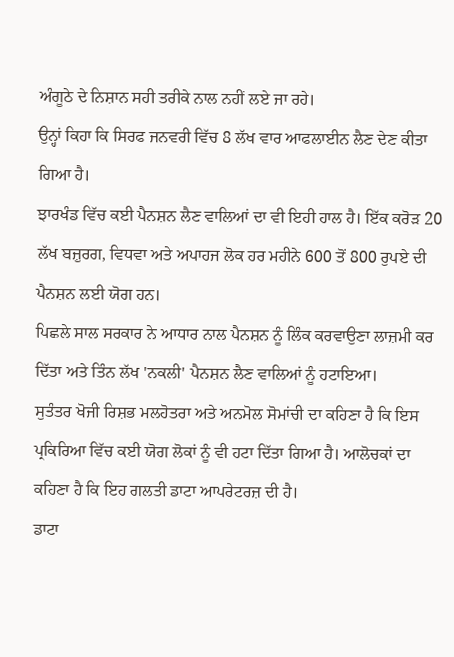ਅੰਗੂਠੇ ਦੇ ਨਿਸ਼ਾਨ ਸਹੀ ਤਰੀਕੇ ਨਾਲ ਨਹੀਂ ਲਏ ਜਾ ਰਹੇ।
ਉਨ੍ਹਾਂ ਕਿਹਾ ਕਿ ਸਿਰਫ ਜਨਵਰੀ ਵਿੱਚ 8 ਲੱਖ ਵਾਰ ਆਫਲਾਈਨ ਲੈਣ ਦੇਣ ਕੀਤਾ ਗਿਆ ਹੈ।
ਝਾਰਖੰਡ ਵਿੱਚ ਕਈ ਪੈਨਸ਼ਨ ਲੈਣ ਵਾਲਿਆਂ ਦਾ ਵੀ ਇਹੀ ਹਾਲ ਹੈ। ਇੱਕ ਕਰੋੜ 20 ਲੱਖ ਬਜ਼ੁਰਗ, ਵਿਧਵਾ ਅਤੇ ਅਪਾਹਜ ਲੋਕ ਹਰ ਮਹੀਨੇ 600 ਤੋਂ 800 ਰੁਪਏ ਦੀ ਪੈਨਸ਼ਨ ਲਈ ਯੋਗ ਹਨ।
ਪਿਛਲੇ ਸਾਲ ਸਰਕਾਰ ਨੇ ਆਧਾਰ ਨਾਲ ਪੈਨਸ਼ਨ ਨੂੰ ਲਿੰਕ ਕਰਵਾਉਣਾ ਲਾਜ਼ਮੀ ਕਰ ਦਿੱਤਾ ਅਤੇ ਤਿੰਨ ਲੱਖ 'ਨਕਲੀ' ਪੈਨਸ਼ਨ ਲੈਣ ਵਾਲਿਆਂ ਨੂੰ ਹਟਾਇਆ।
ਸੁਤੰਤਰ ਖੋਜੀ ਰਿਸ਼ਭ ਮਲਹੋਤਰਾ ਅਤੇ ਅਨਮੋਲ ਸੋਮਾਂਚੀ ਦਾ ਕਹਿਣਾ ਹੈ ਕਿ ਇਸ ਪ੍ਰਕਿਰਿਆ ਵਿੱਚ ਕਈ ਯੋਗ ਲੋਕਾਂ ਨੂੰ ਵੀ ਹਟਾ ਦਿੱਤਾ ਗਿਆ ਹੈ। ਆਲੋਚਕਾਂ ਦਾ ਕਹਿਣਾ ਹੈ ਕਿ ਇਹ ਗਲਤੀ ਡਾਟਾ ਆਪਰੇਟਰਜ਼ ਦੀ ਹੈ।
ਡਾਟਾ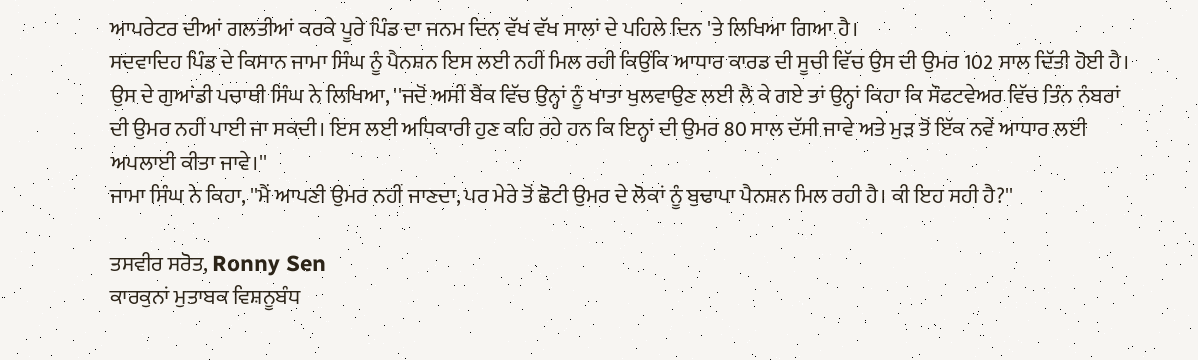ਆਪਰੇਟਰ ਦੀਆਂ ਗਲਤੀਆਂ ਕਰਕੇ ਪੂਰੇ ਪਿੰਡ ਦਾ ਜਨਮ ਦਿਨ ਵੱਖ ਵੱਖ ਸਾਲਾਂ ਦੇ ਪਹਿਲੇ ਦਿਨ 'ਤੇ ਲਿਖਿਆ ਗਿਆ ਹੈ।
ਸਦਵਾਦਿਹ ਪਿੰਡ ਦੇ ਕਿਸਾਨ ਜਾਮਾ ਸਿੰਘ ਨੂੰ ਪੈਨਸ਼ਨ ਇਸ ਲਈ ਨਹੀਂ ਮਿਲ ਰਹੀ ਕਿਉਂਕਿ ਆਧਾਰ ਕਾਰਡ ਦੀ ਸੂਚੀ ਵਿੱਚ ਉਸ ਦੀ ਉਮਰ 102 ਸਾਲ ਦਿੱਤੀ ਹੋਈ ਹੈ।
ਉਸ ਦੇ ਗੁਆਂਡੀ ਪਚਾਥੀ ਸਿੰਘ ਨੇ ਲਿਖਿਆ, ''ਜਦੋਂ ਅਸੀਂ ਬੈਂਕ ਵਿੱਚ ਉਨ੍ਹਾਂ ਨੂੰ ਖਾਤਾ ਖੁਲਵਾਉਣ ਲਈ ਲੈ ਕੇ ਗਏ ਤਾਂ ਉਨ੍ਹਾਂ ਕਿਹਾ ਕਿ ਸੌਫਟਵੇਅਰ ਵਿੱਚ ਤਿੰਨ ਨੰਬਰਾਂ ਦੀ ਉਮਰ ਨਹੀਂ ਪਾਈ ਜਾ ਸਕਦੀ। ਇਸ ਲਈ ਅਧਿਕਾਰੀ ਹੁਣ ਕਹਿ ਰਹੇ ਹਨ ਕਿ ਇਨ੍ਹਾਂ ਦੀ ਉਮਰ 80 ਸਾਲ ਦੱਸੀ ਜਾਵੇ ਅਤੇ ਮੁੜ ਤੋਂ ਇੱਕ ਨਵੇਂ ਆਧਾਰ ਲਈ ਅਪਲਾਈ ਕੀਤਾ ਜਾਵੇ।''
ਜਾਮਾ ਸਿੰਘ ਨੇ ਕਿਹਾ, ''ਮੈਂ ਆਪਣੀ ਉਮਰ ਨਹੀਂ ਜਾਣਦਾ, ਪਰ ਮੇਰੇ ਤੋਂ ਛੋਟੀ ਉਮਰ ਦੇ ਲੋਕਾਂ ਨੂੰ ਬੁਢਾਪਾ ਪੈਨਸ਼ਨ ਮਿਲ ਰਹੀ ਹੈ। ਕੀ ਇਹ ਸਹੀ ਹੈ?''

ਤਸਵੀਰ ਸਰੋਤ, Ronny Sen
ਕਾਰਕੁਨਾਂ ਮੁਤਾਬਕ ਵਿਸ਼ਨੂਬੰਧ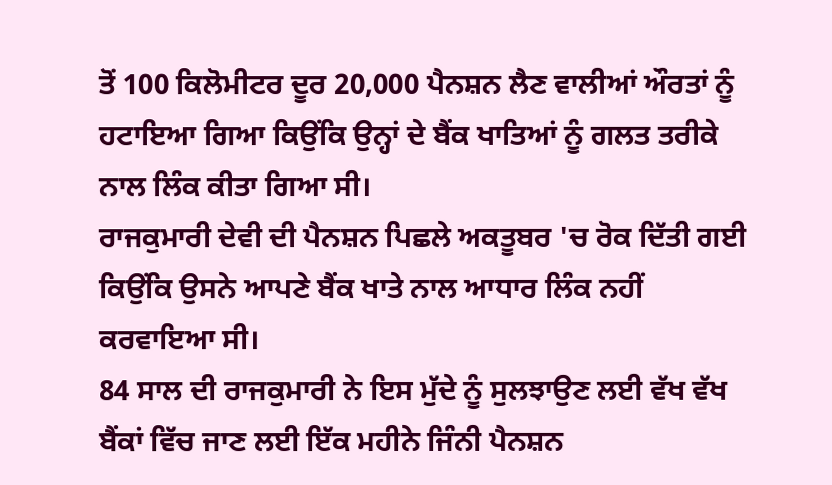ਤੋਂ 100 ਕਿਲੋਮੀਟਰ ਦੂਰ 20,000 ਪੈਨਸ਼ਨ ਲੈਣ ਵਾਲੀਆਂ ਔਰਤਾਂ ਨੂੰ ਹਟਾਇਆ ਗਿਆ ਕਿਉਂਕਿ ਉਨ੍ਹਾਂ ਦੇ ਬੈਂਕ ਖਾਤਿਆਂ ਨੂੰ ਗਲਤ ਤਰੀਕੇ ਨਾਲ ਲਿੰਕ ਕੀਤਾ ਗਿਆ ਸੀ।
ਰਾਜਕੁਮਾਰੀ ਦੇਵੀ ਦੀ ਪੈਨਸ਼ਨ ਪਿਛਲੇ ਅਕਤੂਬਰ 'ਚ ਰੋਕ ਦਿੱਤੀ ਗਈ ਕਿਉਂਕਿ ਉਸਨੇ ਆਪਣੇ ਬੈਂਕ ਖਾਤੇ ਨਾਲ ਆਧਾਰ ਲਿੰਕ ਨਹੀਂ ਕਰਵਾਇਆ ਸੀ।
84 ਸਾਲ ਦੀ ਰਾਜਕੁਮਾਰੀ ਨੇ ਇਸ ਮੁੱਦੇ ਨੂੰ ਸੁਲਝਾਉਣ ਲਈ ਵੱਖ ਵੱਖ ਬੈਂਕਾਂ ਵਿੱਚ ਜਾਣ ਲਈ ਇੱਕ ਮਹੀਨੇ ਜਿੰਨੀ ਪੈਨਸ਼ਨ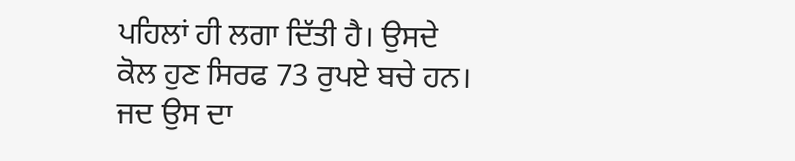ਪਹਿਲਾਂ ਹੀ ਲਗਾ ਦਿੱਤੀ ਹੈ। ਉਸਦੇ ਕੋਲ ਹੁਣ ਸਿਰਫ 73 ਰੁਪਏ ਬਚੇ ਹਨ।
ਜਦ ਉਸ ਦਾ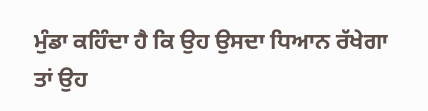ਮੁੰਡਾ ਕਹਿੰਦਾ ਹੈ ਕਿ ਉਹ ਉਸਦਾ ਧਿਆਨ ਰੱਖੇਗਾ ਤਾਂ ਉਹ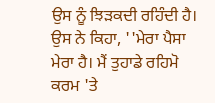ਉਸ ਨੂੰ ਝਿੜਕਦੀ ਰਹਿੰਦੀ ਹੈ।
ਉਸ ਨੇ ਕਿਹਾ, ''ਮੇਰਾ ਪੈਸਾ ਮੇਰਾ ਹੈ। ਮੈਂ ਤੁਹਾਡੇ ਰਹਿਮੋ ਕਰਮ 'ਤੇ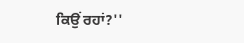ਕਿਉਂ ਰਹਾਂ?''